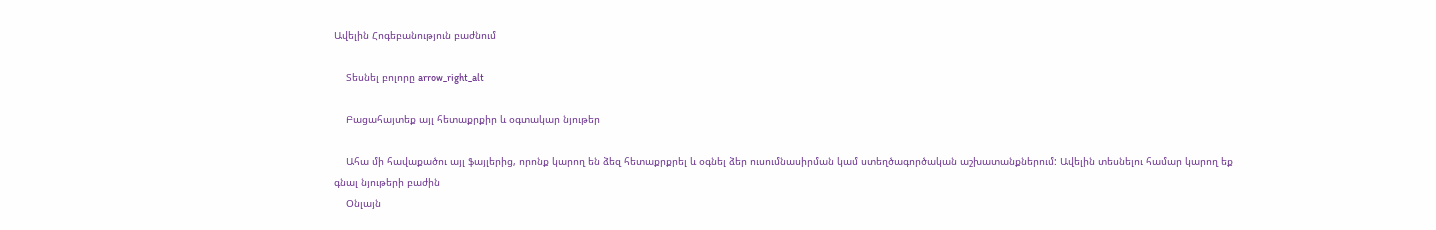Ավելին Հոգեբանություն բաժնում

    Տեսնել բոլորը arrow_right_alt

    Բացահայտեք այլ հետաքրքիր և օգտակար նյութեր

    Ահա մի հավաքածու այլ ֆայլերից, որոնք կարող են ձեզ հետաքրքրել և օգնել ձեր ուսումնասիրման կամ ստեղծագործական աշխատանքներում: Ավելին տեսնելու համար կարող եք գնալ նյութերի բաժին
    Օնլայն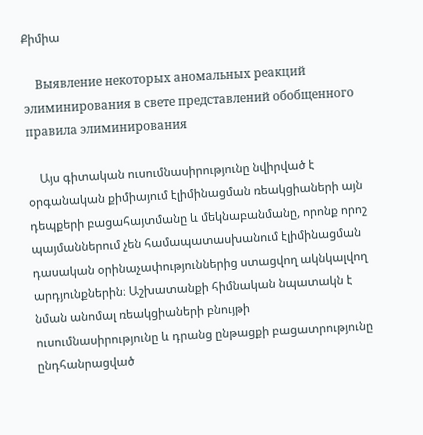Քիմիա

    Выявление некоторых аномальных реакций элиминирования в свете представлений обобщенного правила элиминирования

    Այս գիտական ուսումնասիրությունը նվիրված է օրգանական քիմիայում էլիմինացման ռեակցիաների այն դեպքերի բացահայտմանը և մեկնաբանմանը, որոնք որոշ պայմաններում չեն համապատասխանում էլիմինացման դասական օրինաչափություններից ստացվող ակնկալվող արդյունքներին։ Աշխատանքի հիմնական նպատակն է նման անոմալ ռեակցիաների բնույթի ուսումնասիրությունը և դրանց ընթացքի բացատրությունը ընդհանրացված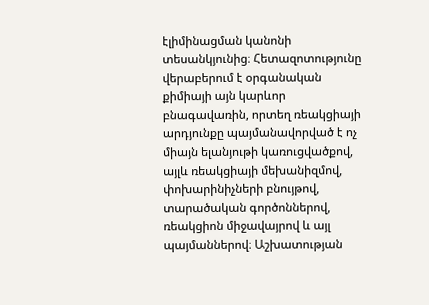էլիմինացման կանոնի տեսանկյունից։ Հետազոտությունը վերաբերում է օրգանական քիմիայի այն կարևոր բնագավառին, որտեղ ռեակցիայի արդյունքը պայմանավորված է ոչ միայն ելանյութի կառուցվածքով, այլև ռեակցիայի մեխանիզմով, փոխարինիչների բնույթով, տարածական գործոններով, ռեակցիոն միջավայրով և այլ պայմաններով։ Աշխատության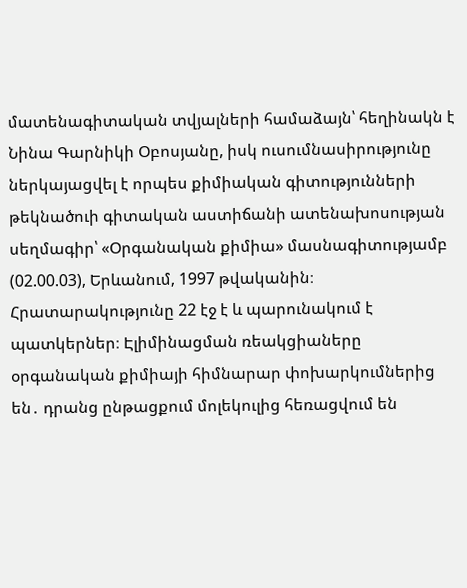մատենագիտական տվյալների համաձայն՝ հեղինակն է Նինա Գարնիկի Օբոսյանը, իսկ ուսումնասիրությունը ներկայացվել է որպես քիմիական գիտությունների թեկնածուի գիտական աստիճանի ատենախոսության սեղմագիր՝ «Օրգանական քիմիա» մասնագիտությամբ (02.00.03), Երևանում, 1997 թվականին։ Հրատարակությունը 22 էջ է և պարունակում է պատկերներ։ Էլիմինացման ռեակցիաները օրգանական քիմիայի հիմնարար փոխարկումներից են․ դրանց ընթացքում մոլեկուլից հեռացվում են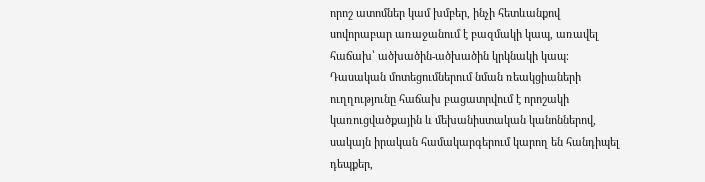որոշ ատոմներ կամ խմբեր, ինչի հետևանքով սովորաբար առաջանում է բազմակի կապ, առավել հաճախ՝ ածխածին-ածխածին կրկնակի կապ։ Դասական մոտեցումներում նման ռեակցիաների ուղղությունը հաճախ բացատրվում է որոշակի կառուցվածքային և մեխանիստական կանոններով, սակայն իրական համակարգերում կարող են հանդիպել դեպքեր,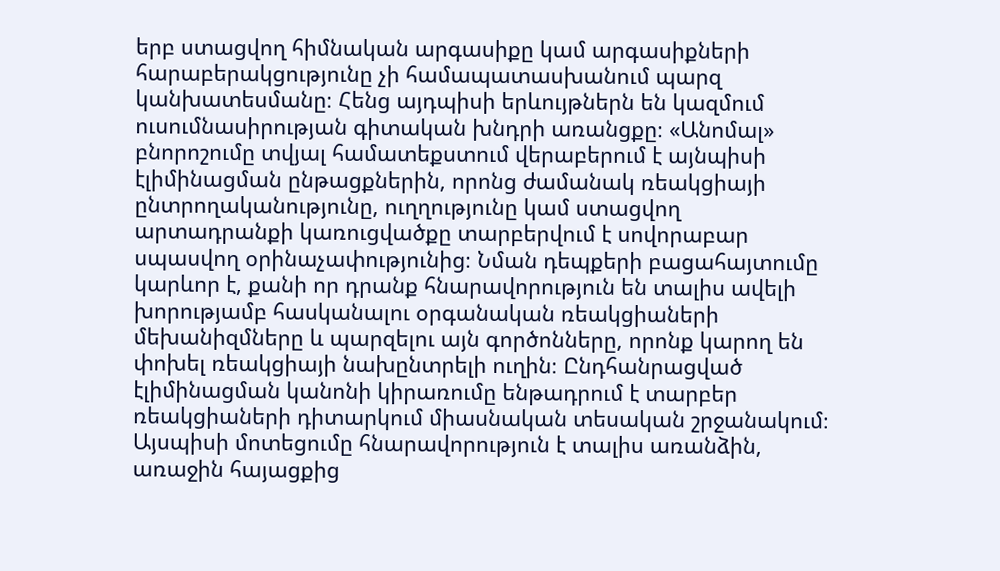երբ ստացվող հիմնական արգասիքը կամ արգասիքների հարաբերակցությունը չի համապատասխանում պարզ կանխատեսմանը։ Հենց այդպիսի երևույթներն են կազմում ուսումնասիրության գիտական խնդրի առանցքը։ «Անոմալ» բնորոշումը տվյալ համատեքստում վերաբերում է այնպիսի էլիմինացման ընթացքներին, որոնց ժամանակ ռեակցիայի ընտրողականությունը, ուղղությունը կամ ստացվող արտադրանքի կառուցվածքը տարբերվում է սովորաբար սպասվող օրինաչափությունից։ Նման դեպքերի բացահայտումը կարևոր է, քանի որ դրանք հնարավորություն են տալիս ավելի խորությամբ հասկանալու օրգանական ռեակցիաների մեխանիզմները և պարզելու այն գործոնները, որոնք կարող են փոխել ռեակցիայի նախընտրելի ուղին։ Ընդհանրացված էլիմինացման կանոնի կիրառումը ենթադրում է տարբեր ռեակցիաների դիտարկում միասնական տեսական շրջանակում։ Այսպիսի մոտեցումը հնարավորություն է տալիս առանձին, առաջին հայացքից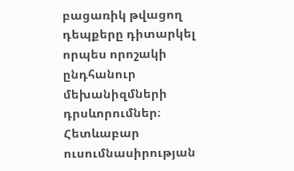բացառիկ թվացող դեպքերը դիտարկել որպես որոշակի ընդհանուր մեխանիզմների դրսևորումներ։ Հետևաբար ուսումնասիրության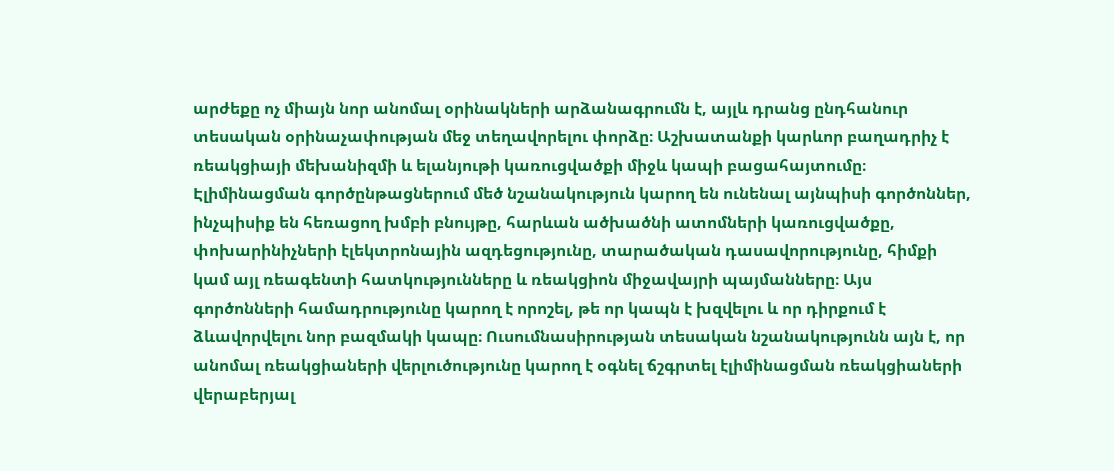արժեքը ոչ միայն նոր անոմալ օրինակների արձանագրումն է, այլև դրանց ընդհանուր տեսական օրինաչափության մեջ տեղավորելու փորձը։ Աշխատանքի կարևոր բաղադրիչ է ռեակցիայի մեխանիզմի և ելանյութի կառուցվածքի միջև կապի բացահայտումը։ Էլիմինացման գործընթացներում մեծ նշանակություն կարող են ունենալ այնպիսի գործոններ, ինչպիսիք են հեռացող խմբի բնույթը, հարևան ածխածնի ատոմների կառուցվածքը, փոխարինիչների էլեկտրոնային ազդեցությունը, տարածական դասավորությունը, հիմքի կամ այլ ռեագենտի հատկությունները և ռեակցիոն միջավայրի պայմանները։ Այս գործոնների համադրությունը կարող է որոշել, թե որ կապն է խզվելու և որ դիրքում է ձևավորվելու նոր բազմակի կապը։ Ուսումնասիրության տեսական նշանակությունն այն է, որ անոմալ ռեակցիաների վերլուծությունը կարող է օգնել ճշգրտել էլիմինացման ռեակցիաների վերաբերյալ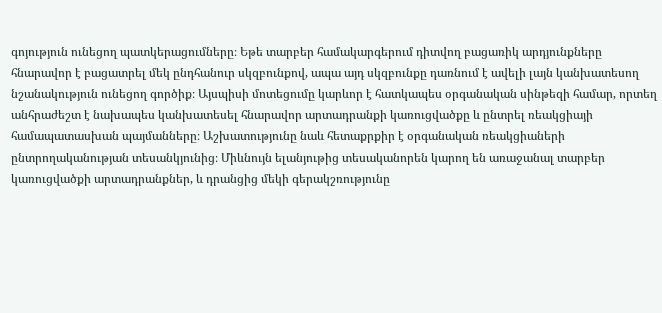գոյություն ունեցող պատկերացումները։ Եթե տարբեր համակարգերում դիտվող բացառիկ արդյունքները հնարավոր է բացատրել մեկ ընդհանուր սկզբունքով, ապա այդ սկզբունքը դառնում է ավելի լայն կանխատեսող նշանակություն ունեցող գործիք։ Այսպիսի մոտեցումը կարևոր է հատկապես օրգանական սինթեզի համար, որտեղ անհրաժեշտ է նախապես կանխատեսել հնարավոր արտադրանքի կառուցվածքը և ընտրել ռեակցիայի համապատասխան պայմանները։ Աշխատությունը նաև հետաքրքիր է օրգանական ռեակցիաների ընտրողականության տեսանկյունից։ Միևնույն ելանյութից տեսականորեն կարող են առաջանալ տարբեր կառուցվածքի արտադրանքներ, և դրանցից մեկի գերակշռությունը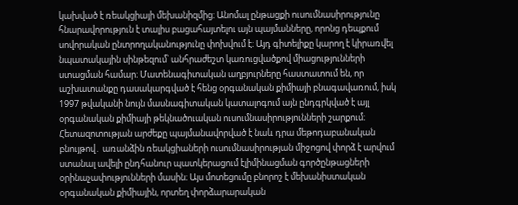կախված է ռեակցիայի մեխանիզմից։ Անոմալ ընթացքի ուսումնասիրությունը հնարավորություն է տալիս բացահայտելու այն պայմանները, որոնց դեպքում սովորական ընտրողականությունը փոխվում է։ Այդ գիտելիքը կարող է կիրառվել նպատակային սինթեզում՝ անհրաժեշտ կառուցվածքով միացությունների ստացման համար։ Մատենագիտական աղբյուրները հաստատում են, որ աշխատանքը դասակարգված է հենց օրգանական քիմիայի բնագավառում, իսկ 1997 թվականի նույն մասնագիտական կատալոգում այն ընդգրկված է այլ օրգանական քիմիայի թեկնածուական ուսումնասիրությունների շարքում։ Հետազոտության արժեքը պայմանավորված է նաև դրա մեթոդաբանական բնույթով․ առանձին ռեակցիաների ուսումնասիրության միջոցով փորձ է արվում ստանալ ավելի ընդհանուր պատկերացում էլիմինացման գործընթացների օրինաչափությունների մասին։ Այս մոտեցումը բնորոշ է մեխանիստական օրգանական քիմիային, որտեղ փորձարարական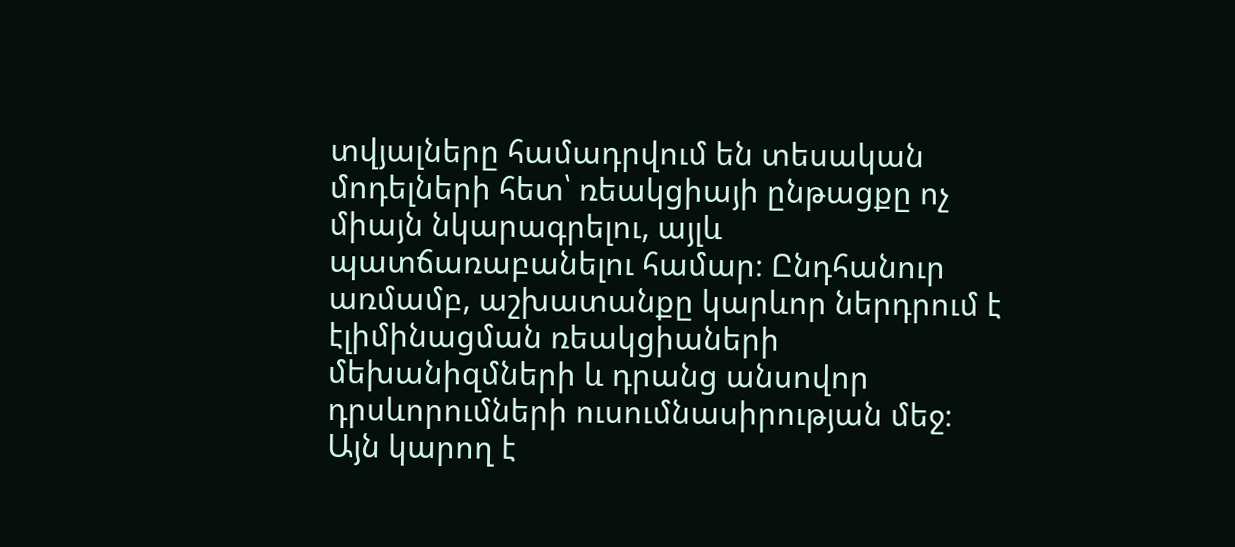տվյալները համադրվում են տեսական մոդելների հետ՝ ռեակցիայի ընթացքը ոչ միայն նկարագրելու, այլև պատճառաբանելու համար։ Ընդհանուր առմամբ, աշխատանքը կարևոր ներդրում է էլիմինացման ռեակցիաների մեխանիզմների և դրանց անսովոր դրսևորումների ուսումնասիրության մեջ։ Այն կարող է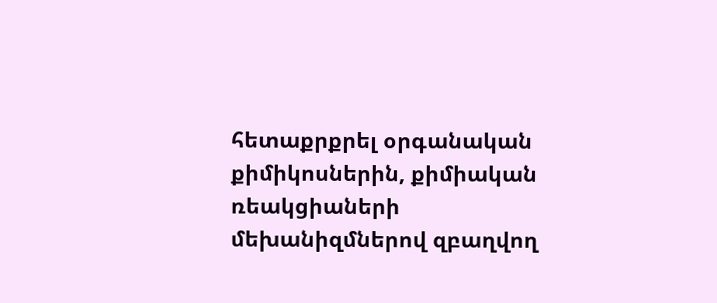հետաքրքրել օրգանական քիմիկոսներին, քիմիական ռեակցիաների մեխանիզմներով զբաղվող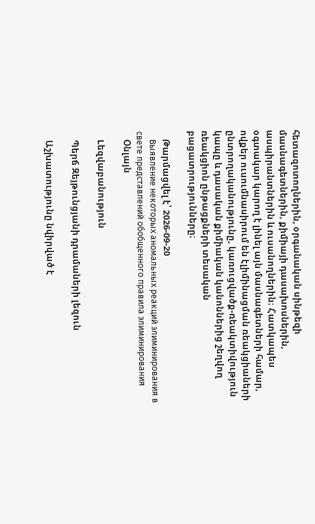հետազոտողներին, օրգանական սինթեզի մասնագետներին, քիմիայի դասախոսներին, ասպիրանտներին և ուսանողներին։ Հատկապես օգտակար կարող է լինել այն մասնագետների համար, ովքեր ուսումնասիրում են էլիմինացման ռեակցիաների ընտրողականությունը, կառուցվածք-ռեակտիվություն կապը և դասական քիմիական կանոններից շեղվող ռեակցիոն ընթացքների տեսական բացատրությունները։

    Թարմացվել է՝ 2026-09-20
    Выявление некоторых аномальных реакций элиминирования в свете представлений обобщенного правила элиминирования
    Օնլայն

    Lեզվաբանություն

    Պերճ Զեյթունցյանի դրամաների լեզուն

    Աշխատությունը նվիրված է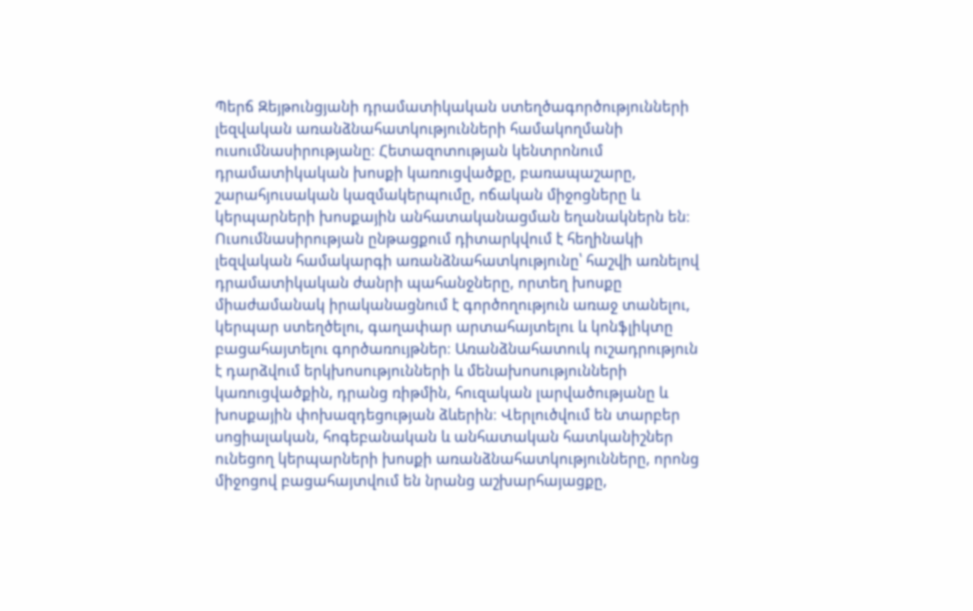Պերճ Զեյթունցյանի դրամատիկական ստեղծագործությունների լեզվական առանձնահատկությունների համակողմանի ուսումնասիրությանը։ Հետազոտության կենտրոնում դրամատիկական խոսքի կառուցվածքը, բառապաշարը, շարահյուսական կազմակերպումը, ոճական միջոցները և կերպարների խոսքային անհատականացման եղանակներն են։ Ուսումնասիրության ընթացքում դիտարկվում է հեղինակի լեզվական համակարգի առանձնահատկությունը՝ հաշվի առնելով դրամատիկական ժանրի պահանջները, որտեղ խոսքը միաժամանակ իրականացնում է գործողություն առաջ տանելու, կերպար ստեղծելու, գաղափար արտահայտելու և կոնֆլիկտը բացահայտելու գործառույթներ։ Առանձնահատուկ ուշադրություն է դարձվում երկխոսությունների և մենախոսությունների կառուցվածքին, դրանց ռիթմին, հուզական լարվածությանը և խոսքային փոխազդեցության ձևերին։ Վերլուծվում են տարբեր սոցիալական, հոգեբանական և անհատական հատկանիշներ ունեցող կերպարների խոսքի առանձնահատկությունները, որոնց միջոցով բացահայտվում են նրանց աշխարհայացքը,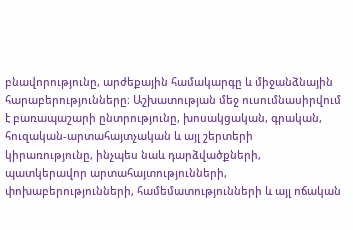բնավորությունը, արժեքային համակարգը և միջանձնային հարաբերությունները։ Աշխատության մեջ ուսումնասիրվում է բառապաշարի ընտրությունը, խոսակցական, գրական, հուզական-արտահայտչական և այլ շերտերի կիրառությունը, ինչպես նաև դարձվածքների, պատկերավոր արտահայտությունների, փոխաբերությունների, համեմատությունների և այլ ոճական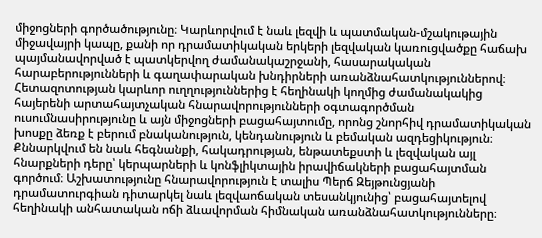միջոցների գործածությունը։ Կարևորվում է նաև լեզվի և պատմական-մշակութային միջավայրի կապը, քանի որ դրամատիկական երկերի լեզվական կառուցվածքը հաճախ պայմանավորված է պատկերվող ժամանակաշրջանի, հասարակական հարաբերությունների և գաղափարական խնդիրների առանձնահատկություններով։ Հետազոտության կարևոր ուղղություններից է հեղինակի կողմից ժամանակակից հայերենի արտահայտչական հնարավորությունների օգտագործման ուսումնասիրությունը և այն միջոցների բացահայտումը, որոնց շնորհիվ դրամատիկական խոսքը ձեռք է բերում բնականություն, կենդանություն և բեմական ազդեցիկություն։ Քննարկվում են նաև հեգնանքի, հակադրության, ենթատեքստի և լեզվական այլ հնարքների դերը՝ կերպարների և կոնֆլիկտային իրավիճակների բացահայտման գործում։ Աշխատությունը հնարավորություն է տալիս Պերճ Զեյթունցյանի դրամատուրգիան դիտարկել նաև լեզվաոճական տեսանկյունից՝ բացահայտելով հեղինակի անհատական ոճի ձևավորման հիմնական առանձնահատկությունները։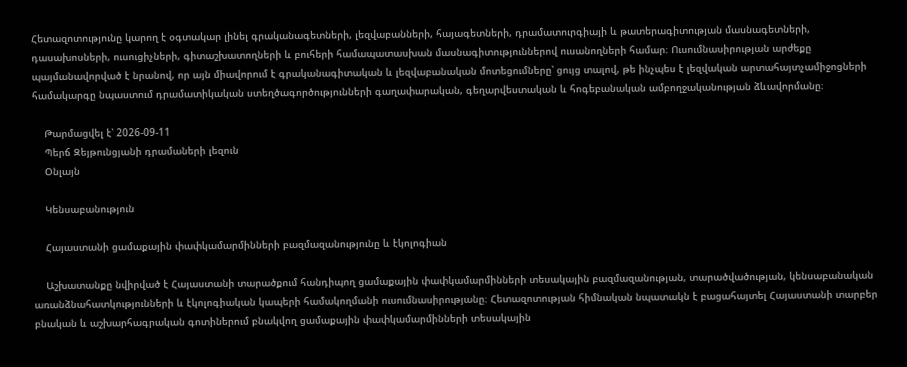Հետազոտությունը կարող է օգտակար լինել գրականագետների, լեզվաբանների, հայագետների, դրամատուրգիայի և թատերագիտության մասնագետների, դասախոսների, ուսուցիչների, գիտաշխատողների և բուհերի համապատասխան մասնագիտություններով ուսանողների համար։ Ուսումնասիրության արժեքը պայմանավորված է նրանով, որ այն միավորում է գրականագիտական և լեզվաբանական մոտեցումները՝ ցույց տալով, թե ինչպես է լեզվական արտահայտչամիջոցների համակարգը նպաստում դրամատիկական ստեղծագործությունների գաղափարական, գեղարվեստական և հոգեբանական ամբողջականության ձևավորմանը։

    Թարմացվել է՝ 2026-09-11
    Պերճ Զեյթունցյանի դրամաների լեզուն
    Օնլայն

    Կենսաբանություն

    Հայաստանի ցամաքային փափկամարմինների բազմազանությունը և էկոլոգիան

    Աշխատանքը նվիրված է Հայաստանի տարածքում հանդիպող ցամաքային փափկամարմինների տեսակային բազմազանության, տարածվածության, կենսաբանական առանձնահատկությունների և էկոլոգիական կապերի համակողմանի ուսումնասիրությանը։ Հետազոտության հիմնական նպատակն է բացահայտել Հայաստանի տարբեր բնական և աշխարհագրական գոտիներում բնակվող ցամաքային փափկամարմինների տեսակային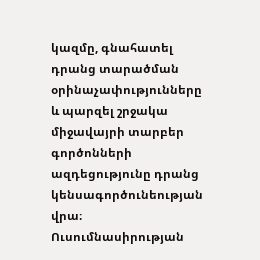կազմը, գնահատել դրանց տարածման օրինաչափությունները և պարզել շրջակա միջավայրի տարբեր գործոնների ազդեցությունը դրանց կենսագործունեության վրա։ Ուսումնասիրության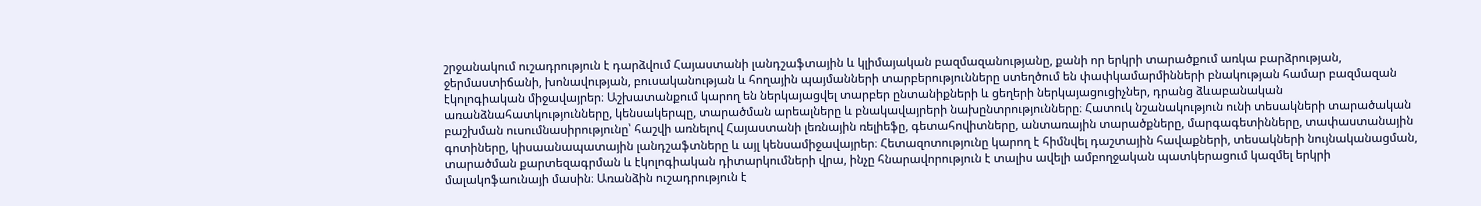շրջանակում ուշադրություն է դարձվում Հայաստանի լանդշաֆտային և կլիմայական բազմազանությանը, քանի որ երկրի տարածքում առկա բարձրության, ջերմաստիճանի, խոնավության, բուսականության և հողային պայմանների տարբերությունները ստեղծում են փափկամարմինների բնակության համար բազմազան էկոլոգիական միջավայրեր։ Աշխատանքում կարող են ներկայացվել տարբեր ընտանիքների և ցեղերի ներկայացուցիչներ, դրանց ձևաբանական առանձնահատկությունները, կենսակերպը, տարածման արեալները և բնակավայրերի նախընտրությունները։ Հատուկ նշանակություն ունի տեսակների տարածական բաշխման ուսումնասիրությունը՝ հաշվի առնելով Հայաստանի լեռնային ռելիեֆը, գետահովիտները, անտառային տարածքները, մարգագետինները, տափաստանային գոտիները, կիսաանապատային լանդշաֆտները և այլ կենսամիջավայրեր։ Հետազոտությունը կարող է հիմնվել դաշտային հավաքների, տեսակների նույնականացման, տարածման քարտեզագրման և էկոլոգիական դիտարկումների վրա, ինչը հնարավորություն է տալիս ավելի ամբողջական պատկերացում կազմել երկրի մալակոֆաունայի մասին։ Առանձին ուշադրություն է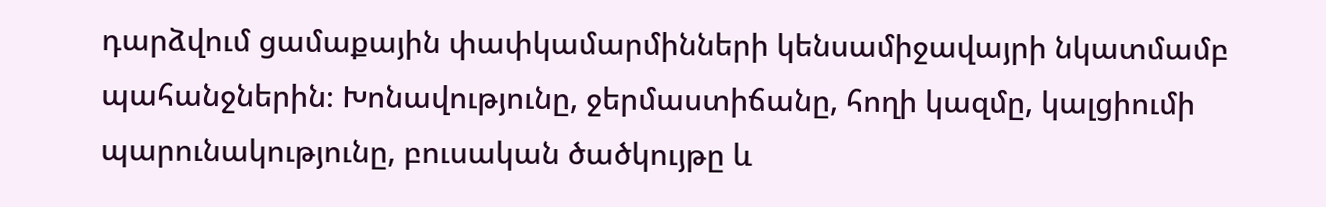դարձվում ցամաքային փափկամարմինների կենսամիջավայրի նկատմամբ պահանջներին։ Խոնավությունը, ջերմաստիճանը, հողի կազմը, կալցիումի պարունակությունը, բուսական ծածկույթը և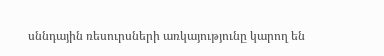սննդային ռեսուրսների առկայությունը կարող են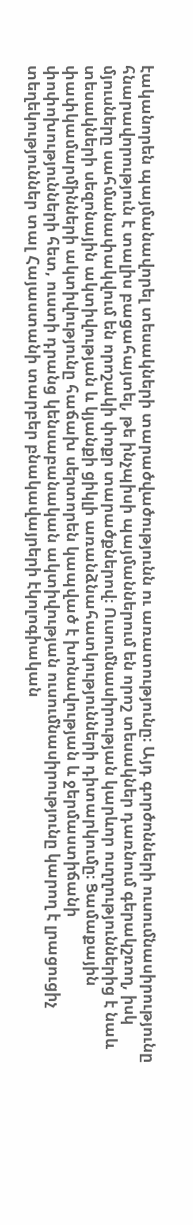էականորեն պայմանավորել տեսակների տարածվածությունն ու առատությունը։ Այդ գործոնների ուսումնասիրությունը հնարավորություն է տալիս բացահայտել, թե ինչպիսի պայմաններում են որոշ տեսակներ դառնում գերակշռող, իսկ մյուսները սահմանափակվում են որոշակի փոքր տարածքներով։ Ուսումնասիրության կարևոր ուղղություններից է նաև տեսակների սեզոնային ակտիվության և կյանքի ցիկլի առանձնահատկությունների դիտարկումը։ Ցամաքային փափկամարմինների ակտիվությունը հաճախ սերտորեն կապված է խոնավության և ջերմաստիճանի փոփոխությունների հետ, ուստի դրանց կենսաբանական ակտիվության ուսումնասիրությունը կարող է լրացուցիչ տեղեկություններ տալ Հայաստանի տարբեր բնակավայրերի էկոլոգիական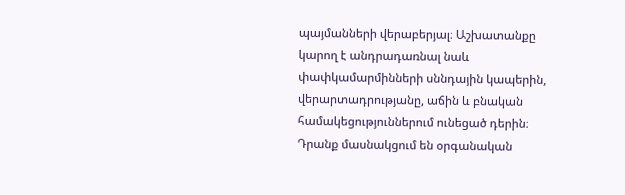պայմանների վերաբերյալ։ Աշխատանքը կարող է անդրադառնալ նաև փափկամարմինների սննդային կապերին, վերարտադրությանը, աճին և բնական համակեցություններում ունեցած դերին։ Դրանք մասնակցում են օրգանական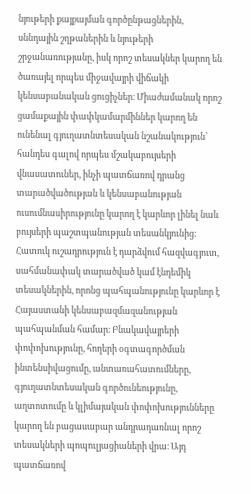նյութերի քայքայման գործընթացներին, սննդային շղթաներին և նյութերի շրջանառությանը, իսկ որոշ տեսակներ կարող են ծառայել որպես միջավայրի վիճակի կենսաբանական ցուցիչներ։ Միաժամանակ որոշ ցամաքային փափկամարմիններ կարող են ունենալ գյուղատնտեսական նշանակություն՝ հանդես գալով որպես մշակաբույսերի վնասատուներ, ինչի պատճառով դրանց տարածվածության և կենսաբանության ուսումնասիրությունը կարող է կարևոր լինել նաև բույսերի պաշտպանության տեսանկյունից։ Հատուկ ուշադրություն է դարձվում հազվագյուտ, սահմանափակ տարածված կամ էնդեմիկ տեսակներին, որոնց պահպանությունը կարևոր է Հայաստանի կենսաբազմազանության պահպանման համար։ Բնակավայրերի փոփոխությունը, հողերի օգտագործման ինտենսիվացումը, անտառահատումները, գյուղատնտեսական գործունեությունը, աղտոտումը և կլիմայական փոփոխությունները կարող են բացասաբար անդրադառնալ որոշ տեսակների պոպուլյացիաների վրա։ Այդ պատճառով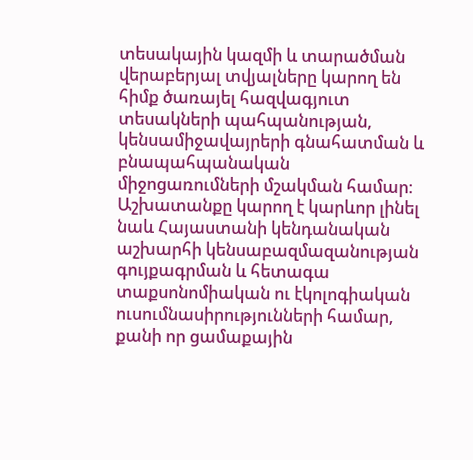տեսակային կազմի և տարածման վերաբերյալ տվյալները կարող են հիմք ծառայել հազվագյուտ տեսակների պահպանության, կենսամիջավայրերի գնահատման և բնապահպանական միջոցառումների մշակման համար։ Աշխատանքը կարող է կարևոր լինել նաև Հայաստանի կենդանական աշխարհի կենսաբազմազանության գույքագրման և հետագա տաքսոնոմիական ու էկոլոգիական ուսումնասիրությունների համար, քանի որ ցամաքային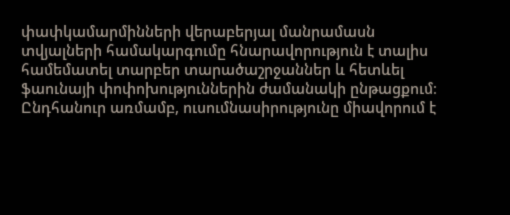փափկամարմինների վերաբերյալ մանրամասն տվյալների համակարգումը հնարավորություն է տալիս համեմատել տարբեր տարածաշրջաններ և հետևել ֆաունայի փոփոխություններին ժամանակի ընթացքում։ Ընդհանուր առմամբ, ուսումնասիրությունը միավորում է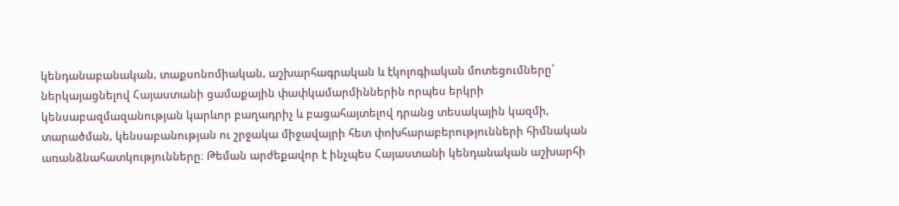կենդանաբանական, տաքսոնոմիական, աշխարհագրական և էկոլոգիական մոտեցումները՝ ներկայացնելով Հայաստանի ցամաքային փափկամարմիններին որպես երկրի կենսաբազմազանության կարևոր բաղադրիչ և բացահայտելով դրանց տեսակային կազմի, տարածման, կենսաբանության ու շրջակա միջավայրի հետ փոխհարաբերությունների հիմնական առանձնահատկությունները։ Թեման արժեքավոր է ինչպես Հայաստանի կենդանական աշխարհի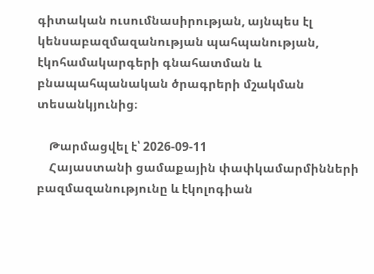գիտական ուսումնասիրության, այնպես էլ կենսաբազմազանության պահպանության, էկոհամակարգերի գնահատման և բնապահպանական ծրագրերի մշակման տեսանկյունից։

    Թարմացվել է՝ 2026-09-11
    Հայաստանի ցամաքային փափկամարմինների բազմազանությունը և էկոլոգիան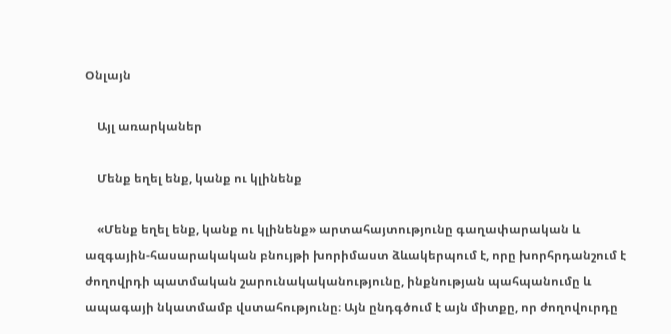Օնլայն

    Այլ առարկաներ

    Մենք եղել ենք, կանք ու կլինենք

    «Մենք եղել ենք, կանք ու կլինենք» արտահայտությունը գաղափարական և ազգային-հասարակական բնույթի խորիմաստ ձևակերպում է, որը խորհրդանշում է ժողովրդի պատմական շարունակականությունը, ինքնության պահպանումը և ապագայի նկատմամբ վստահությունը։ Այն ընդգծում է այն միտքը, որ ժողովուրդը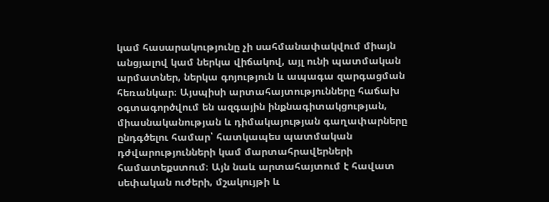կամ հասարակությունը չի սահմանափակվում միայն անցյալով կամ ներկա վիճակով, այլ ունի պատմական արմատներ, ներկա գոյություն և ապագա զարգացման հեռանկար։ Այսպիսի արտահայտությունները հաճախ օգտագործվում են ազգային ինքնագիտակցության, միասնականության և դիմակայության գաղափարները ընդգծելու համար՝ հատկապես պատմական դժվարությունների կամ մարտահրավերների համատեքստում։ Այն նաև արտահայտում է հավատ սեփական ուժերի, մշակույթի և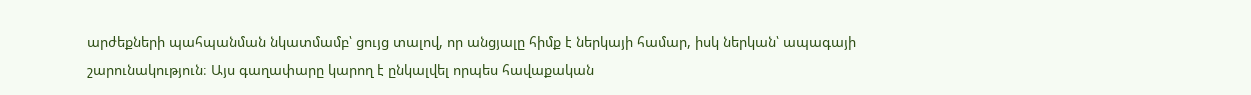արժեքների պահպանման նկատմամբ՝ ցույց տալով, որ անցյալը հիմք է ներկայի համար, իսկ ներկան՝ ապագայի շարունակություն։ Այս գաղափարը կարող է ընկալվել որպես հավաքական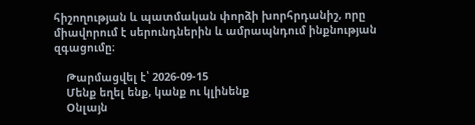հիշողության և պատմական փորձի խորհրդանիշ, որը միավորում է սերունդներին և ամրապնդում ինքնության զգացումը։

    Թարմացվել է՝ 2026-09-15
    Մենք եղել ենք, կանք ու կլինենք
    Օնլայն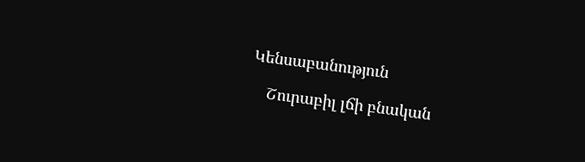Կենսաբանություն

    Շուրաբիլ լճի բնական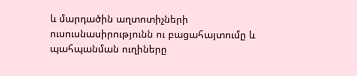և մարդածին աղտոտիչների ուսուսնասիրությունն ու բացահայտումը և պահպանման ուղիները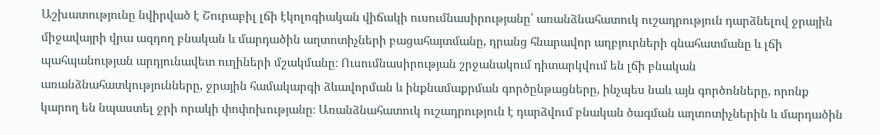Աշխատությունը նվիրված է Շուրաբիլ լճի էկոլոգիական վիճակի ուսումնասիրությանը՝ առանձնահատուկ ուշադրություն դարձնելով ջրային միջավայրի վրա ազդող բնական և մարդածին աղտոտիչների բացահայտմանը, դրանց հնարավոր աղբյուրների գնահատմանը և լճի պահպանության արդյունավետ ուղիների մշակմանը։ Ուսումնասիրության շրջանակում դիտարկվում են լճի բնական առանձնահատկությունները, ջրային համակարգի ձևավորման և ինքնամաքրման գործընթացները, ինչպես նաև այն գործոնները, որոնք կարող են նպաստել ջրի որակի փոփոխությանը։ Առանձնահատուկ ուշադրություն է դարձվում բնական ծագման աղտոտիչներին և մարդածին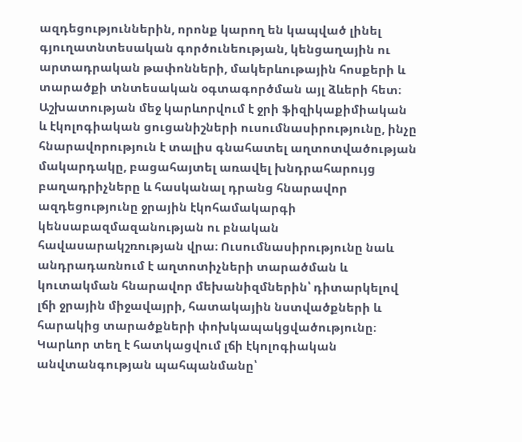ազդեցություններին, որոնք կարող են կապված լինել գյուղատնտեսական գործունեության, կենցաղային ու արտադրական թափոնների, մակերևութային հոսքերի և տարածքի տնտեսական օգտագործման այլ ձևերի հետ։ Աշխատության մեջ կարևորվում է ջրի ֆիզիկաքիմիական և էկոլոգիական ցուցանիշների ուսումնասիրությունը, ինչը հնարավորություն է տալիս գնահատել աղտոտվածության մակարդակը, բացահայտել առավել խնդրահարույց բաղադրիչները և հասկանալ դրանց հնարավոր ազդեցությունը ջրային էկոհամակարգի կենսաբազմազանության ու բնական հավասարակշռության վրա։ Ուսումնասիրությունը նաև անդրադառնում է աղտոտիչների տարածման և կուտակման հնարավոր մեխանիզմներին՝ դիտարկելով լճի ջրային միջավայրի, հատակային նստվածքների և հարակից տարածքների փոխկապակցվածությունը։ Կարևոր տեղ է հատկացվում լճի էկոլոգիական անվտանգության պահպանմանը՝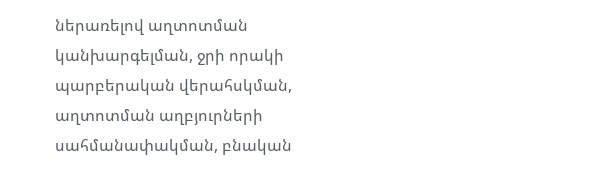ներառելով աղտոտման կանխարգելման, ջրի որակի պարբերական վերահսկման, աղտոտման աղբյուրների սահմանափակման, բնական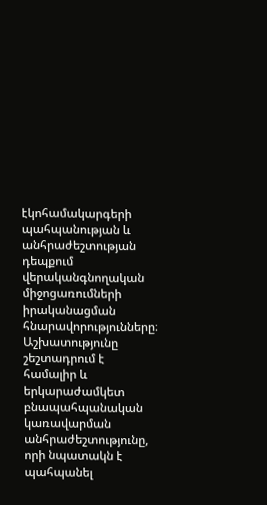էկոհամակարգերի պահպանության և անհրաժեշտության դեպքում վերականգնողական միջոցառումների իրականացման հնարավորությունները։ Աշխատությունը շեշտադրում է համալիր և երկարաժամկետ բնապահպանական կառավարման անհրաժեշտությունը, որի նպատակն է պահպանել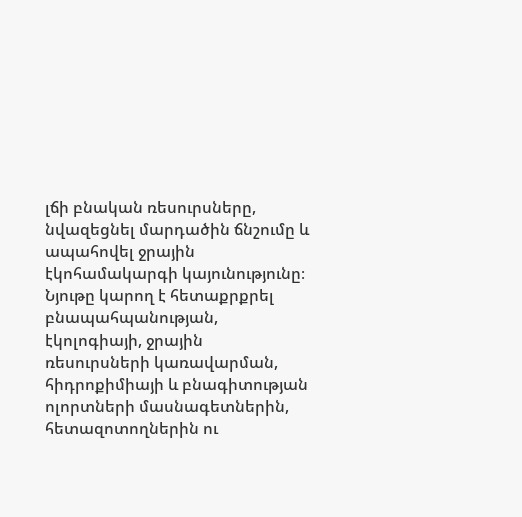լճի բնական ռեսուրսները, նվազեցնել մարդածին ճնշումը և ապահովել ջրային էկոհամակարգի կայունությունը։ Նյութը կարող է հետաքրքրել բնապահպանության, էկոլոգիայի, ջրային ռեսուրսների կառավարման, հիդրոքիմիայի և բնագիտության ոլորտների մասնագետներին, հետազոտողներին ու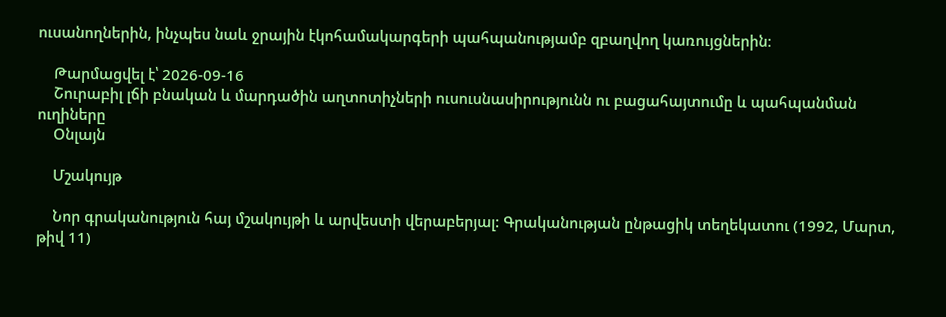ուսանողներին, ինչպես նաև ջրային էկոհամակարգերի պահպանությամբ զբաղվող կառույցներին։

    Թարմացվել է՝ 2026-09-16
    Շուրաբիլ լճի բնական և մարդածին աղտոտիչների ուսուսնասիրությունն ու բացահայտումը և պահպանման ուղիները
    Օնլայն

    Մշակույթ

    Նոր գրականություն հայ մշակույթի և արվեստի վերաբերյալ: Գրականության ընթացիկ տեղեկատու (1992, Մարտ, թիվ 11)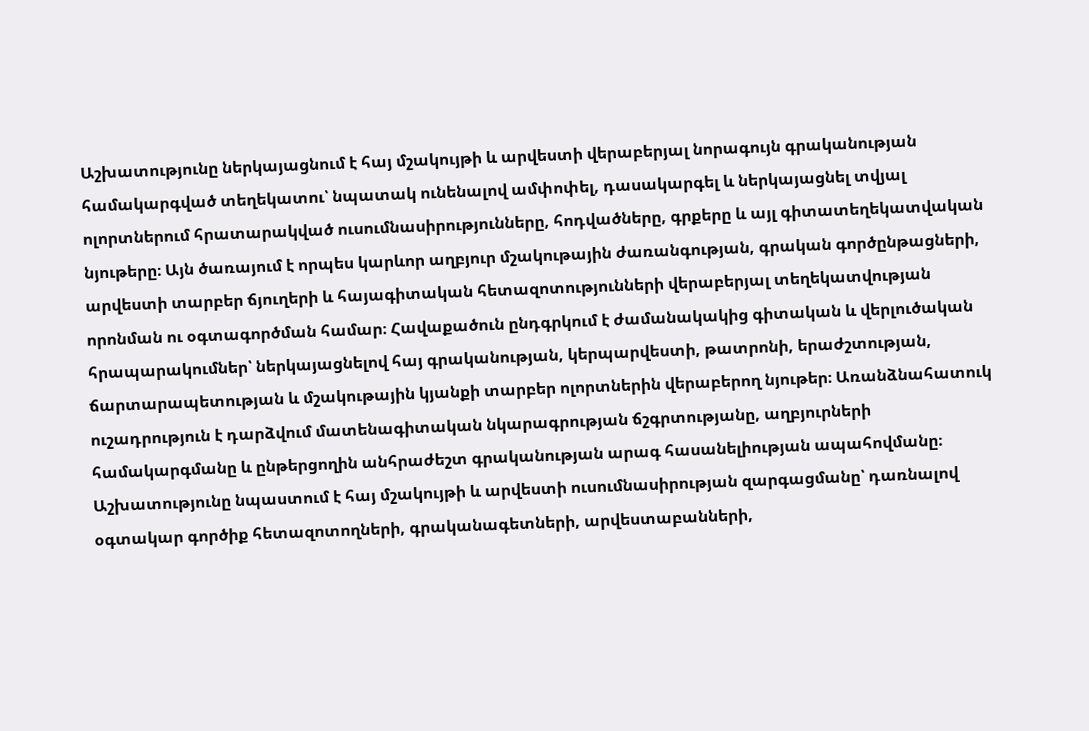Աշխատությունը ներկայացնում է հայ մշակույթի և արվեստի վերաբերյալ նորագույն գրականության համակարգված տեղեկատու՝ նպատակ ունենալով ամփոփել, դասակարգել և ներկայացնել տվյալ ոլորտներում հրատարակված ուսումնասիրությունները, հոդվածները, գրքերը և այլ գիտատեղեկատվական նյութերը։ Այն ծառայում է որպես կարևոր աղբյուր մշակութային ժառանգության, գրական գործընթացների, արվեստի տարբեր ճյուղերի և հայագիտական հետազոտությունների վերաբերյալ տեղեկատվության որոնման ու օգտագործման համար։ Հավաքածուն ընդգրկում է ժամանակակից գիտական և վերլուծական հրապարակումներ՝ ներկայացնելով հայ գրականության, կերպարվեստի, թատրոնի, երաժշտության, ճարտարապետության և մշակութային կյանքի տարբեր ոլորտներին վերաբերող նյութեր։ Առանձնահատուկ ուշադրություն է դարձվում մատենագիտական նկարագրության ճշգրտությանը, աղբյուրների համակարգմանը և ընթերցողին անհրաժեշտ գրականության արագ հասանելիության ապահովմանը։ Աշխատությունը նպաստում է հայ մշակույթի և արվեստի ուսումնասիրության զարգացմանը՝ դառնալով օգտակար գործիք հետազոտողների, գրականագետների, արվեստաբանների,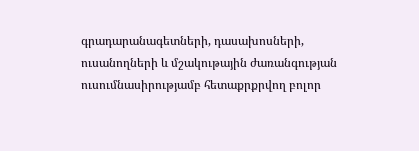գրադարանագետների, դասախոսների, ուսանողների և մշակութային ժառանգության ուսումնասիրությամբ հետաքրքրվող բոլոր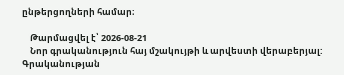ընթերցողների համար։

    Թարմացվել է՝ 2026-08-21
    Նոր գրականություն հայ մշակույթի և արվեստի վերաբերյալ: Գրականության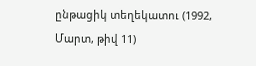ընթացիկ տեղեկատու (1992, Մարտ, թիվ 11)